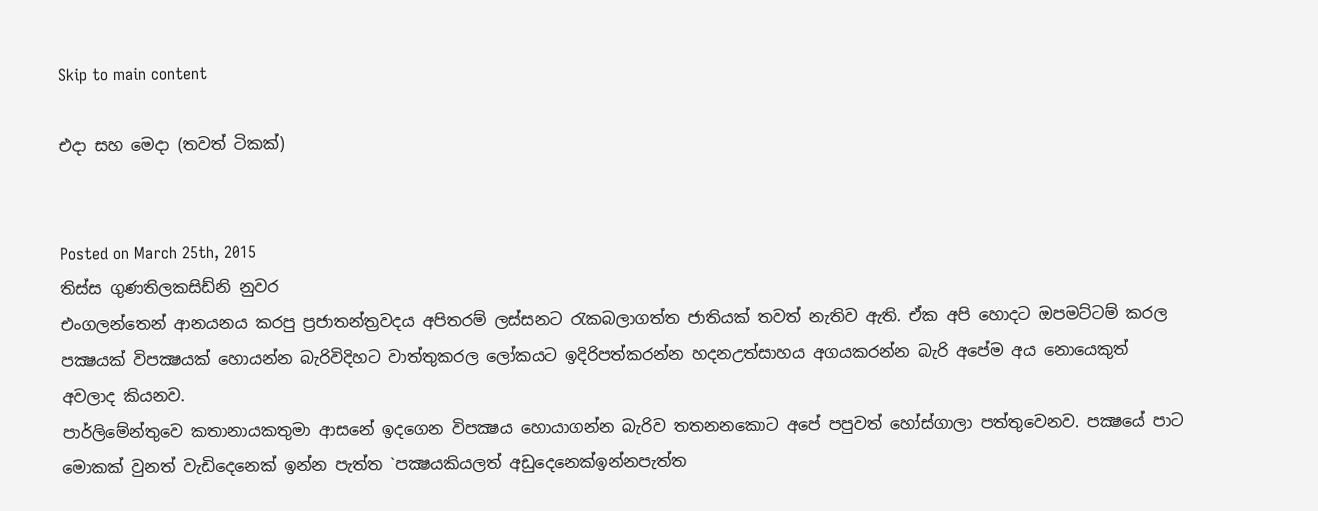Skip to main content

එදා සහ මෙදා (තවත් ටිකක්)


Posted on March 25th, 2015
තිස්ස ගුණතිලකසිඩ්නි නුවර
එංගලන්තෙන් ආනයනය කරපු ප්‍රජාතන්ත්‍රවදය අපිතරම් ලස්සනට රැකබලාගත්ත ජාතියක් තවත් නැතිව ඇති. ඒක අපි හොදට ඔපමට්ටම් කරල පක්‍ෂයක් විපක්‍ෂයක් හොයන්න බැරිවිදිහට වාත්තුකරල ලෝකයට ඉදිරිපත්කරන්න හදනඋත්සාහය අගයකරන්න බැරි අපේම අය නොයෙකුත් අවලාද කියනව.
පාර්ලිමේන්තුවෙ කතානායකතුමා ආසනේ ඉදගෙන විපක්‍ෂය හොයාගන්න බැරිව තතනනකොට අපේ පපුවත් හෝස්ගාලා පත්තුවෙනව. පක්‍ෂයේ පාට මොකක් වුනත් වැඩිදෙනෙක් ඉන්න පැත්ත `පක්‍ෂයකියලත් අඩුදෙනෙක්ඉන්නපැත්ත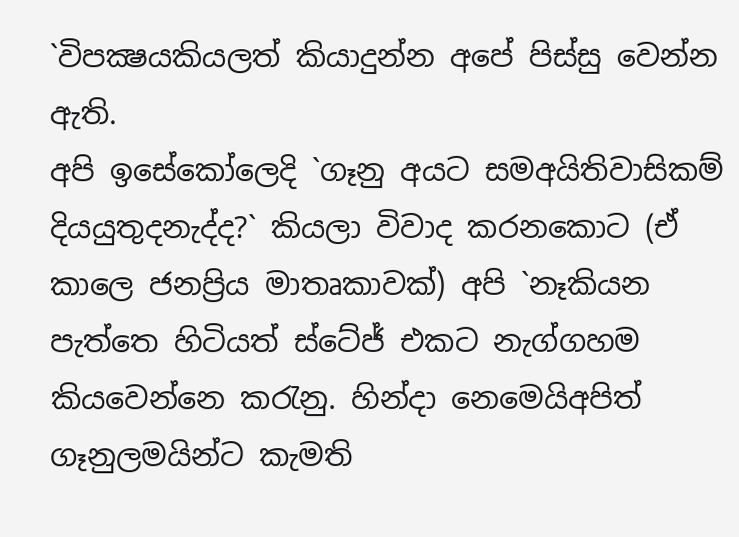`විපක්‍ෂයකියලත් කියාදුන්න අපේ පිස්සු වෙන්න ඇති.
අපි ඉසේකෝලෙදි `ගෑනු අයට සමඅයිතිවාසිකම් දියයුතුදනැද්ද?` කියලා විවාද කරනකොට (ඒ කාලෙ ජනප්‍රිය මාතෘකාවක්) අපි `නෑකියන පැත්තෙ හිටියත් ස්ටේජ් එකට නැග්ගහම කියවෙන්නෙ කරැනු. හින්දා නෙමෙයිඅපිත් ගෑනුලමයින්ට කැමති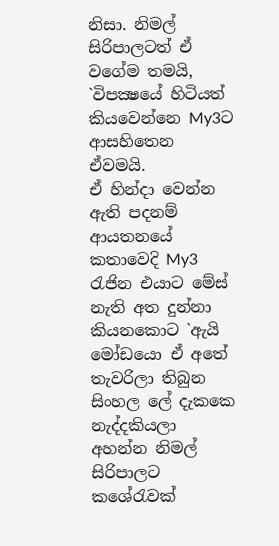නිසා. නිමල් සිරිපාලටත් ඒ වගේම තමයි, `විපක්‍ෂයේ හිටියත්  කියවෙන්නෙ My3ට ආසහිතෙන ඒවමයි.
ඒ හින්දා වෙන්න ඇති පදනම් ආයතනයේ කතාවෙදි My3 රැජින එයාට මේස් නැති අත දුන්නා කියනකොට `ඇයි මෝඩයො ඒ අතේ තැවරිලා තිබුන සිංහල ලේ දැකකෙ නැද්දකියලා අහන්න නිමල් සිරිපාලට කශේරැවක්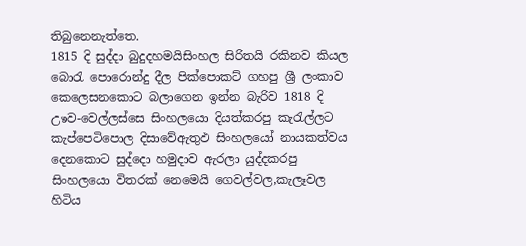තිබුනෙනැත්තෙ.
1815 දි සුද්දා බුදුදහමයිසිංහල සිරිතයි රකිනව කියල බොරැ පොරොන්දු දීල පික්පොකට් ගහපු ශ්‍රී ලංකාව කෙලෙසනකොට බලාගෙන ඉන්න බැරිව 1818 දි උෳව-වෙල්ලස්සෙ සිංහලයො දියත්කරපු කැරැල්ලට කැප්පෙටිපොල දිසාවේඇතුඵ සිංහලයෝ නායකත්වය  දෙනකොට සුද්දො හමුදාව ඇරලා යුද්දකරපු සිංහලයො විතරක් නෙමෙයි ගෙවල්වල,කැලෑවල හිටිය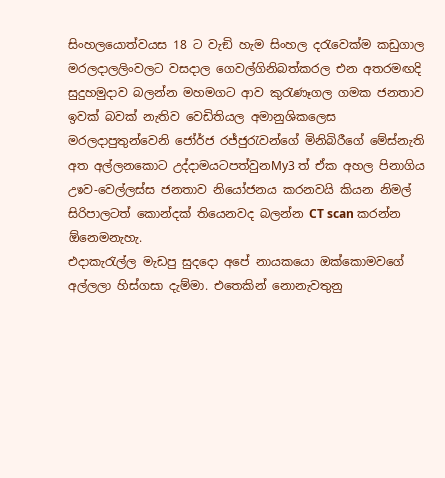සිංහලයොත්වයස 18 ට වැඞි හැම සිංහල දරැවෙක්ම කඩුගාල මරලදාලලිංවලට වසදාල ගෙවල්ගිනිබත්කරල එන අතරමඟදි සුදුහමුදාව බලන්න මහමගට ආව කුරැණෑගල ගමක ජනතාව ඉවක් බවක් නැතිව වෙඩිතියල අමානුශිකලෙස මරලදාපුතුන්වෙනි ජෝර්ජ රජ්ජුරැවන්ගේ මිනිබිරීගේ මේස්නැති අත අල්ලනකොට උද්දාමයටපත්වුනMy3 ත් ඒක අහල පිනාගිය උෳව-වෙල්ලස්ස ජනතාව නියෝජනය කරනවයි කියන නිමල් සිරිපාලටත් කොන්දක් තියෙනවද බලන්න CT scan කරන්න ඕනෙමනැහැ.
එදාකැරැල්ල මැඩපු සුදදො අපේ නායකයො ඔක්කොමවගේ අල්ලලා හිස්ගසා දැම්මා. එතෙකින් නොනැවතුනු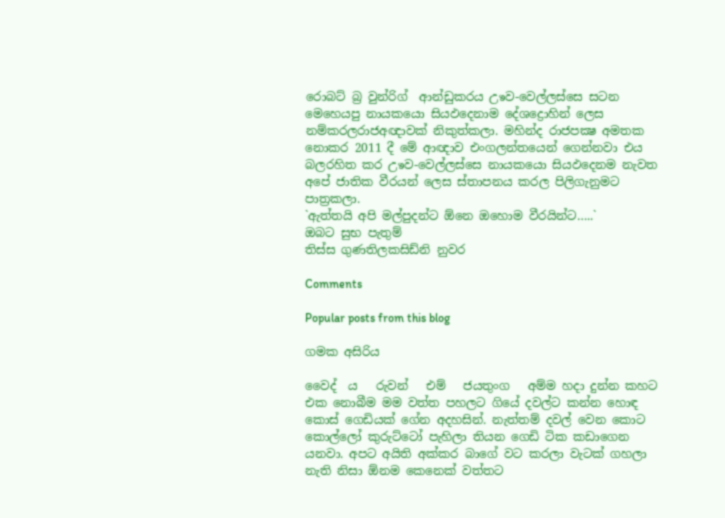රොබට් බ්‍ර වුන්රිග්  ආන්ඩුකරය උෳව-වෙල්ලස්සෙ සටන මෙහෙයපු නායකයො සියඵදෙනාම දේශද්‍රොහින් ලෙස නම්කරලරාජඅඥාවක් නිකුත්කලා. මහින්ද රාජපක්‍ෂ අමතක නොකර 2011 දී මේ ආඥාව එංගලන්තයෙන් ගෙන්නවා එය බලරහිත කර උෳව-වෙල්ලස්සෙ නායකයො සියඵදෙනම නැවත අපේ ජාතික වීරයන් ලෙස ස්තාපනය කරල පිලිගැනුමට පාත්‍රකලා.
`ඇත්තයි අපි මල්පුදන්ට ඕනෙ ඔහොම වීරයින්ට…..`
ඔබට සුභ පැතුම්
තිස්ස ගුණතිලකසිඩ්නි නුවර

Comments

Popular posts from this blog

ගමක අසිරිය

වෛද් ‍ ය   රුවන්   එම්   ජයතුංග   අම්ම හදා දුන්න කහට එක නොබීම මම වත්ත පහලට ගියේ දවල්ට කන්න හොඳ කොස් ගෙඩියක් ගේන අදහසින්. නැත්තම් දවල් වෙන කොට කොල්ලෝ කුරුට්ටෝ පැහිලා තියන ගෙඩි ටික කඩාගෙන යනවා. අපට අයිති අක්කර බාගේ වට කරලා වැටක් ගහලා නැති නිසා ඕනම කෙනෙක් වත්තට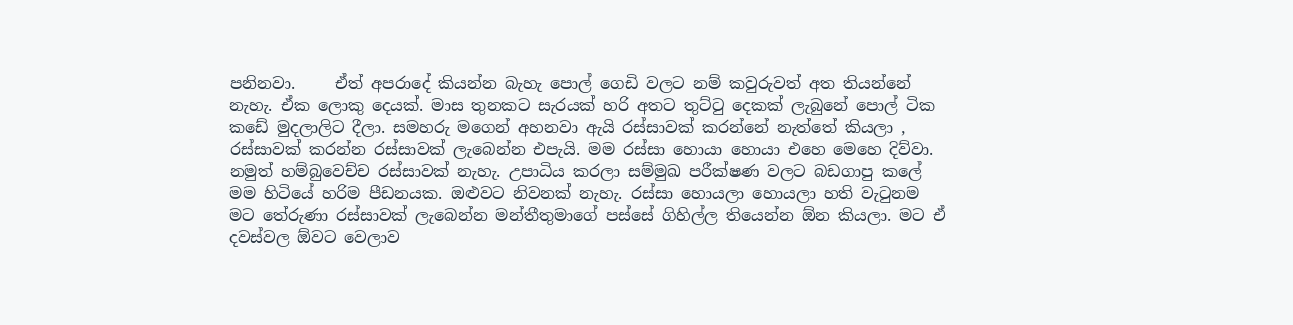පනිනවා.     ඒත් අපරාදේ කියන්න බැහැ පොල් ගෙඩි වලට නම් කවුරුවත් අත තියන්නේ නැහැ. ඒක ලොකු දෙයක්. මාස තුනකට සැරයක් හරි අතට තුට්ටු දෙකක් ලැබුනේ පොල් ටික කඩේ මුදලාලිට දීලා. සමහරු මගෙන් අහනවා ඇයි රස්සාවක් කරන්නේ නැත්තේ කියලා ,  රස්සාවක් කරන්න රස්සාවක් ලැබෙන්න එපැයි. මම රස්සා හොයා හොයා එහෙ මෙහෙ දිව්වා. නමුත් හම්බුවෙච්ච රස්සාවක් නැහැ. උපාධිය කරලා සම්මුඛ පරීක්ෂණ වලට බඩගාපු කලේ මම හිටියේ හරිම පීඩනයක. ඔළුවට නිවනක් නැහැ. රස්සා හොයලා හොයලා හති වැටුනම මට තේරුණා රස්සාවක් ලැබෙන්න මන්තීතුමාගේ පස්සේ ගිහිල්ල තියෙන්න ඕන කියලා. මට ඒ දවස්වල ඕවට වෙලාව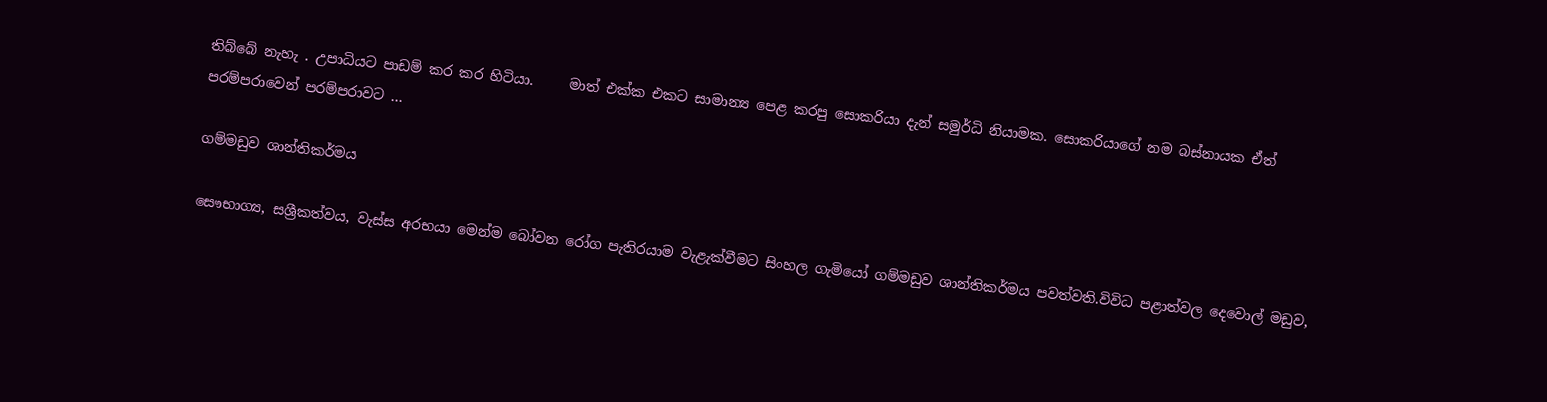තිබ්බේ නැහැ . උපාධියට පාඩම් කර කර හිටියා.     මාත් එක්ක එකට සාමාන්‍ය පෙළ කරපු සොකරියා දැන් සමුර්ධි නියාමක. සොකරියාගේ නම බස්නායක ඒත් පරම්පරාවෙන් පරම්පරාවට ...

ගම්මඩුව ශාන්තිකර්මය

සෞභාග්‍ය, සශ්‍රීකත්වය, වැස්ස අරභයා මෙන්ම බෝවන රෝග පැතිරයාම වැළැක්වීමට සිංහල ගැමියෝ ගම්මඩුව ශාන්තිකර්මය පවත්වති.විවිධ පළාත්වල දෙවොල් මඩුව,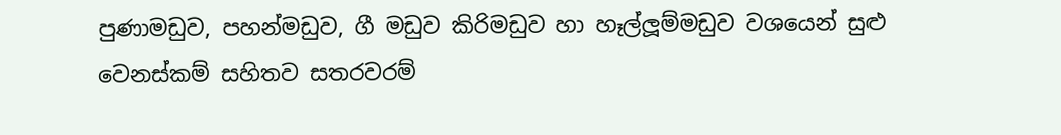පුණාමඩුව, පහන්මඩුව, ගී මඩුව කිරිමඩුව හා හෑල්ලූම්මඩුව වශයෙන් සුළු වෙනස්කම් සහිතව සතරවරම්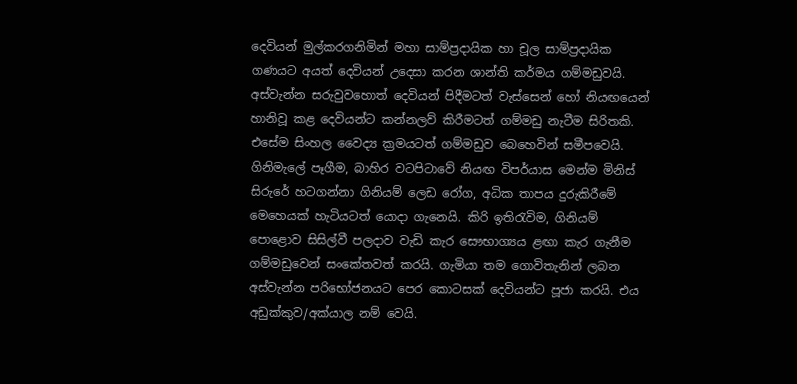දෙවියන් මුල්කරගනිමින් මහා සාම්ප්‍රදායික හා චූල සාම්ප්‍රදායික ගණයට අයත් දෙවියන් උදෙසා කරන ශාන්ති කර්මය ගම්මඩුවයි. අස්වැන්න සරුවුවහොත් දෙවියන් පිදීමටත් වැස්සෙන් හෝ නියඟයෙන් හානිවූ කළ දෙවියන්ට කන්නලව් කිරීමටත් ගම්මඩු නැටීම සිරිතකි. එසේම සිංහල වෛද්‍ය ක්‍රමයටත් ගම්මඩුව බෙහෙවින් සමීපවෙයි. ගිනිමැලේ පෑගීම, බාහිර වටපිටාවේ නියඟ විපර්යාස මෙන්ම මිනිස් සිරුරේ හටගන්නා ගිනියම් ලෙඩ රෝග, අධික තාපය දුරුකිරීමේ මෙහෙයක් හැටියටත් යොදා ගැනෙයි. කිරි ඉතිරැවිම, ගිනියම් පොළොව සිසිල්වී පලදාව වැඩි කැර සෞභාග්‍යය ළඟා කැර ගැනීම ගම්මඩුවෙන් සංකේතවත් කරයි. ගැමියා තම ගොවිතැනින් ලබන අස්වැන්න පරිභෝජනයට පෙර කොටසක් දෙවියන්ට පූජා කරයි. එය අඩුක්කුව/අක්යාල නම් වෙයි.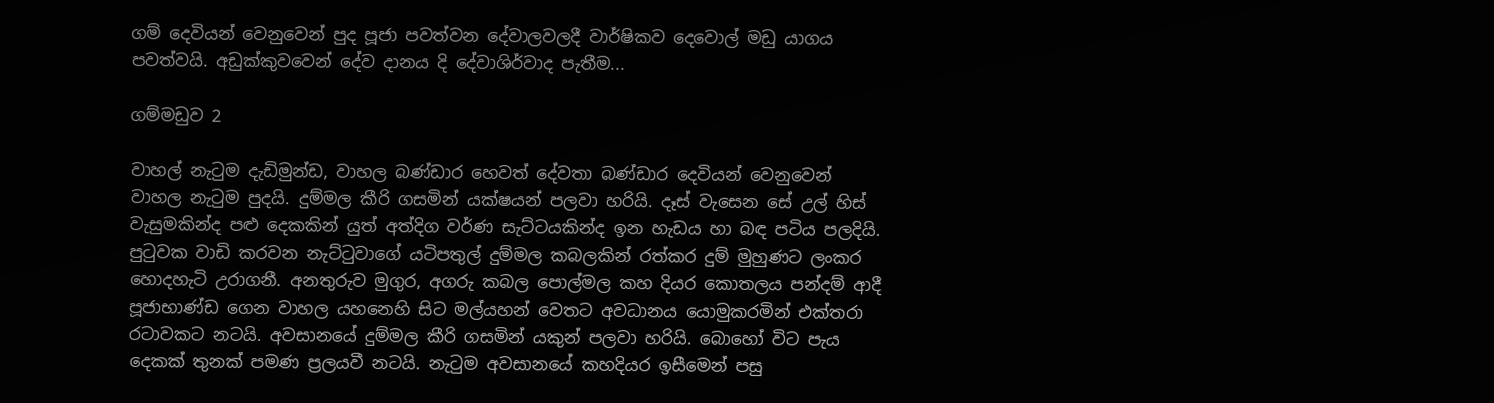ගම් දෙවියන් වෙනුවෙන් පුද පූජා පවත්වන දේවාලවලදී වාර්ෂිකව දෙවොල් මඩු යාගය පවත්වයි. අඩුක්කුවවෙන් දේව දානය දි දේවාශිර්වාද පැතීම...

ගම්මඩුව 2

වාහල් නැටුම දැඩිමුන්ඩ, වාහල බණ්ඩාර හෙවත් දේවතා බණ්ඩාර දෙවියන් වෙනුවෙන් වාහල නැටුම පුදයි. දුම්මල කීරි ගසමින් යක්ෂයන් පලවා හරියි. දෑස් වැසෙන සේ උල් හිස් වැසුමකින්ද පළු දෙකකින් යුත් අත්දිග වර්ණ සැට්ටයකින්ද ඉන හැඩය හා බඳ පටිය පලදියි. පුටුවක වාඩි කරවන නැට්ටුවාගේ යටිපතුල් දුම්මල කබලකින් රත්කර දුම් මුහුණට ලංකර හොදහැටි උරාගනී. අනතුරුව මුගුර, අගරු කබල පොල්මල කහ දියර කොතලය පන්දම් ආදී පූජාභාණ්ඩ ගෙන වාහල යහනෙහි සිට මල්යහන් වෙතට අවධානය යොමුකරමින් එක්තරා රටාවකට නටයි. අවසානයේ දුම්මල කීරි ගසමින් යකුන් පලවා හරියි. බොහෝ විට පැය දෙකක් තුනක් පමණ ප්‍රලයවී නටයි. නැටුම අවසානයේ කහදියර ඉසීමෙන් පසු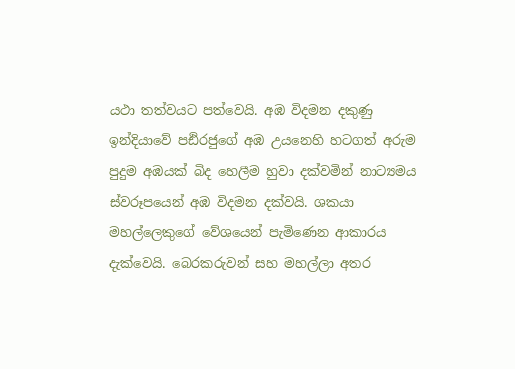යථා තත්වයට පත්වෙයි. අඹ විදමන දකුණු ඉන්දියාවේ පඪිරජුගේ අඹ උයනෙහි හටගත් අරුම පුදුම අඹයක් බිද හෙලීම හුවා දක්වමින් නාට්‍යමය ස්වරූපයෙන් අඹ විදමන දක්වයි. ශකයා මහල්ලෙකුගේ වේශයෙන් පැමිණෙන ආකාරය දැක්වෙයි. බෙරකරුවන් සහ මහල්ලා අතර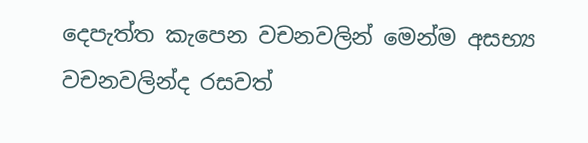දෙපැත්ත කැපෙන වචනවලින් මෙන්ම අසභ්‍ය වචනවලින්ද රසවත්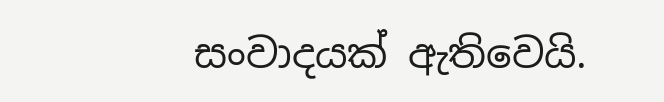සංවාදයක් ඇතිවෙයි.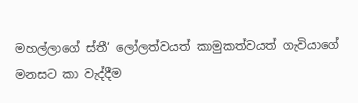මහල්ලාගේ ස්තී‘ ලෝලත්වයත් කාමුකත්වයත් ගැවියාගේ මනසට කා වැද්දීම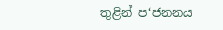තුළින් ප‘ජනනය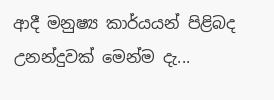ආදී මනුෂ්‍ය කාර්යයන් පිළිබද උනන්දුවක් මෙන්ම දැ...